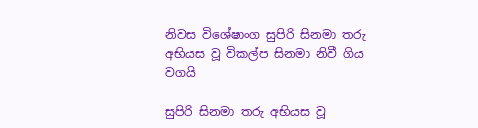නිවස විශේෂාංග සුපිරි සිනමා තරු අභියස වූ විකල්ප සිනමා නිවී ගිය වගයි

සුපිරි සිනමා තරු අභියස වූ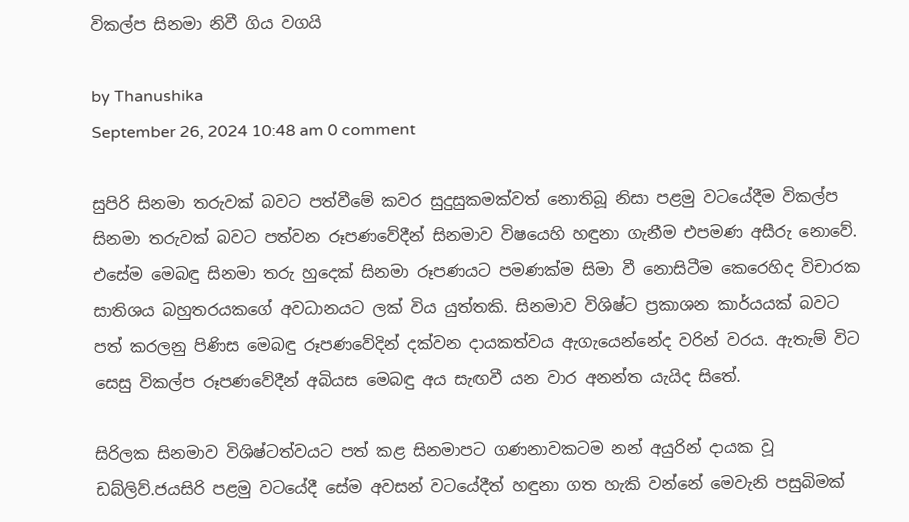විකල්ප සිනමා නිවී ගිය වගයි

by Thanushika
September 26, 2024 10:48 am 0 comment

සුපිරි සිනමා තරුවක් බවට පත්වීමේ කවර සුදුසුකමක්වත් නොතිබූ නිසා පළමු වටයේදීම විකල්ප සිනමා තරුවක් බවට පත්වන රූපණවේදීන් සිනමාව විෂයෙහි හඳුනා ගැනීම එපමණ අසීරු නොවේ. එසේම මෙබඳු සිනමා තරු හුදෙක් සිනමා රූපණයට පමණක්ම සිමා වී නොසිටීම කෙරෙහිද විචාරක සාතිශය බහුතරයකගේ අවධානයට ලක් විය යුත්තකි. සිනමාව විශිෂ්ට ප්‍රකාශන කාර්යයක් බවට පත් කරලනු පිණිස මෙබඳු රූපණවේදින් දක්වන දායකත්වය ඇගැයෙන්නේද වරින් වරය. ඇතැම් විට සෙසු විකල්ප රූපණවේදීන් අබියස මෙබඳු අය සැඟවී යන වාර අනන්ත යැයිද සිතේ.

සිරිලක සිනමාව විශිෂ්ටත්වයට පත් කළ සිනමාපට ගණනාවකටම නන් අයුරින් දායක වූ ඩබ්ලිව්.ජයසිරි පළමු වටයේදී සේම අවසන් වටයේදීත් හඳුනා ගත හැකි වන්නේ මෙවැනි පසුබිමක්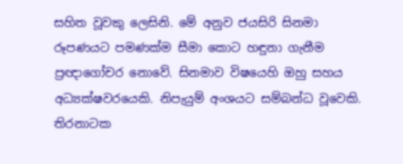සහිත වූවකු ලෙසිනි. මේ අනුව ජයසිරි සිනමා රූපණයට පමණක්ම සීමා කොට හඳුනා ගැනීම ප්‍රඥාගෝචර නොවේ. සිනමාව විෂයෙහි ඔහු සහය අධ්‍යක්ෂවරයෙකි. නිපැයුම් අංශයට සම්බන්ධ වූවෙකි. තිරනාටක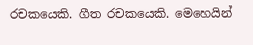රචකයෙකි. ගීත රචකයෙකි. මෙහෙයින්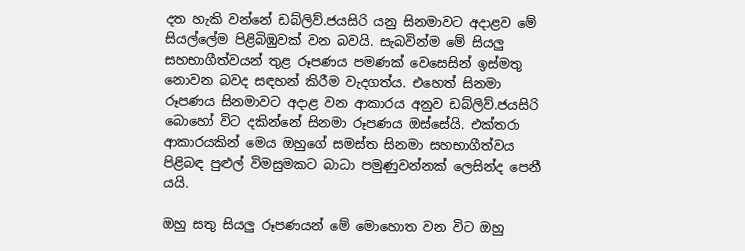දත හැකි වන්නේ ඩබ්ලිව්.ජයසිරි යනු සිනමාවට අදාළව මේ සියල්ලේම පිළිබිඹුවක් වන බවයි. සැබවින්ම මේ සියලු සහභාගීත්වයන් තුළ රූපණය පමණක් වෙසෙසින් ඉස්මතු නොවන බවද සඳහන් කිරීම වැදගත්ය. එහෙත් සිනමා රූපණය සිනමාවට අදාළ වන ආකාරය අනුව ඩබ්ලිව්.ජයසිරි බොහෝ විට දකින්නේ සිනමා රූපණය ඔස්සේයි. එක්තරා ආකාරයකින් මෙය ඔහුගේ සමස්ත සිනමා සහභාගීත්වය පිළිබඳ පුළුල් විමසුමකට බාධා පමුණුවන්නක් ලෙසින්ද පෙනී යයි.

ඔහු සතු සියලු රූපණයන් මේ මොහොත වන විට ඔහු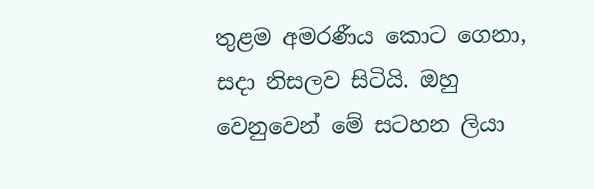තුළම අමරණීය කොට ගෙනා, සදා නිසලව සිටියි. ඔහු වෙනුවෙන් මේ සටහන ලියා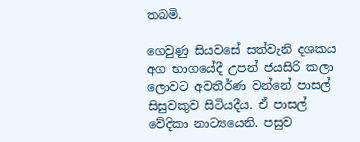තබමි.

ගෙවුණු සියවසේ සත්වැනි දශකය අග භාගයේදී උපන් ජයසිරි කලා ලොවට අවතීර්ණ වන්නේ පාසල් සිසුවකුව සිටියදීය. ඒ පාසල් වේදිකා නාට්‍යයෙනි. පසුව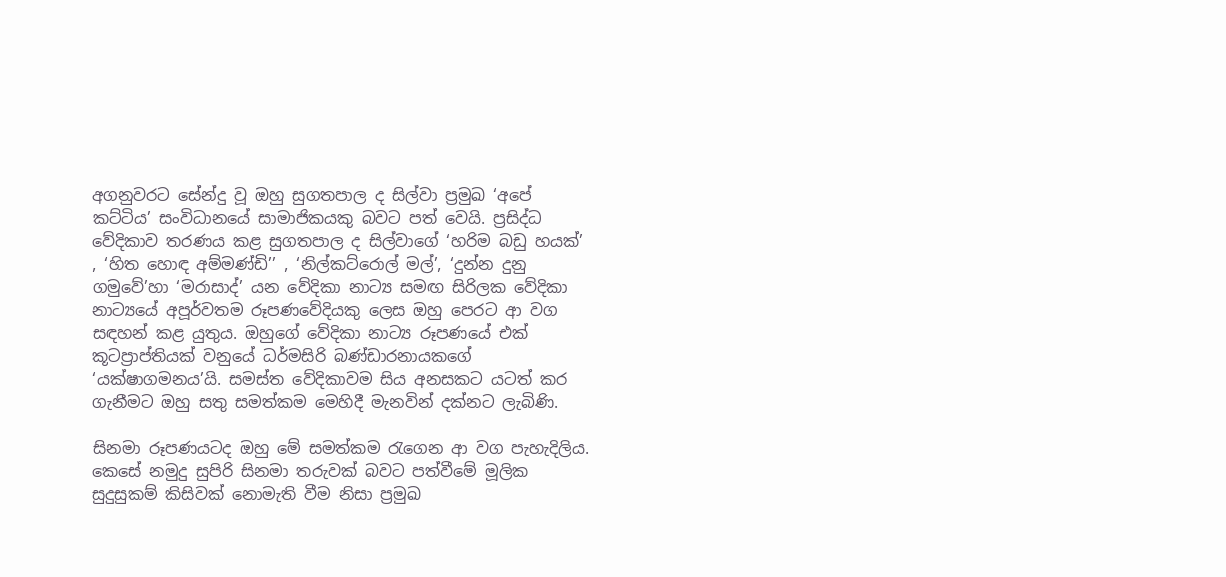අගනුවරට සේන්දු වූ ඔහු සුගතපාල ද සිල්වා ප්‍රමුඛ ‘අපේ කට්ටිය’ සංවිධානයේ සාමාජිකයකු බවට පත් වෙයි. ප්‍රසිද්ධ වේදිකාව තරණය කළ සුගතපාල ද සිල්වාගේ ‘හරිම බඩු හයක්’ , ‘හිත හොඳ අම්මණ්ඩි’’ , ‘නිල්කට්රොල් මල්’, ‘දුන්න දුනු ගමුවේ’හා ‘මරාසාද්’ යන වේදිකා නාට්‍ය සමඟ සිරිලක වේදිකා නාට්‍යයේ අපූර්වතම රූපණවේදියකු ලෙස ඔහු පෙරට ආ වග සඳහන් කළ යුතුය. ඔහුගේ වේදිකා නාට්‍ය රූපණයේ එක් කූටප්‍රාප්තියක් වනුයේ ධර්මසිරි බණ්ඩාරනායකගේ ‘යක්ෂාගමනය’යි. සමස්ත වේදිකාවම සිය අනසකට යටත් කර ගැනීමට ඔහු සතු සමත්කම මෙහිදී මැනවින් දක්නට ලැබිණි.

සිනමා රූපණයටද ඔහු මේ සමත්කම රැගෙන ආ වග පැහැදිලිය. කෙසේ නමුදු සුපිරි සිනමා තරුවක් බවට පත්වීමේ මූලික සුදුසුකම් කිසිවක් නොමැති වීම නිසා ප්‍රමුඛ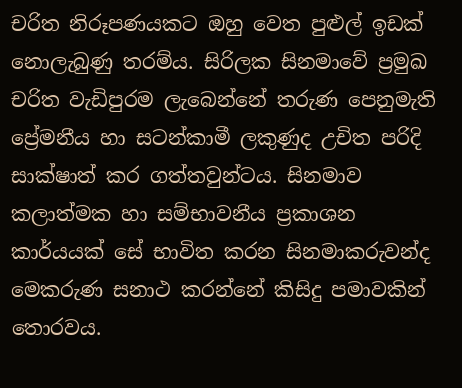චරිත නිරූපණයකට ඔහු වෙත පුළුල් ඉඩක් නොලැබුණු තරම්ය. සිරිලක සිනමාවේ ප්‍රමුඛ චරිත වැඩිපුරම ලැබෙන්නේ තරුණ පෙනුමැති ප්‍රේමනීය හා සටන්කාමී ලකුණුද උචිත පරිදි සාක්ෂාත් කර ගත්තවුන්ටය. සිනමාව කලාත්මක හා සම්භාවනීය ප්‍රකාශන කාර්යයක් සේ භාවිත කරන සිනමාකරුවන්ද මෙකරුණ සනාථ කරන්නේ කිසිදු පමාවකින් තොරවය.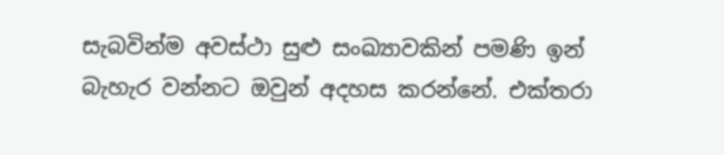සැබවින්ම අවස්ථා සුළු සංඛ්‍යාවකින් පමණි ඉන් බැහැර වන්නට ඔවුන් අදහස කරන්නේ. එක්තරා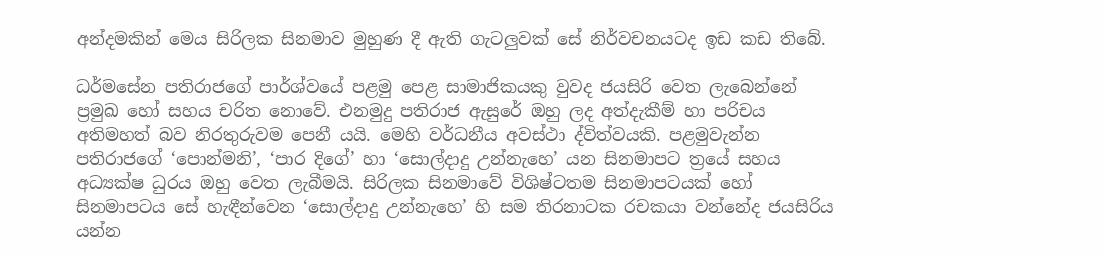අන්දමකින් මෙය සිරිලක සිනමාව මුහුණ දී ඇති ගැටලුවක් සේ නිර්වචනයටද ඉඩ කඩ තිබේ.

ධර්මසේන පතිරාජගේ පාර්ශ්වයේ පළමු පෙළ සාමාජිකයකු වුවද ජයසිරි වෙත ලැබෙන්නේ ප්‍රමුඛ හෝ සහය චරිත නොවේ. එනමුදු පතිරාජ ඇසුරේ ඔහු ලද අත්දැකීම් හා පරිචය අතිමහත් බව නිරතුරුවම පෙනී යයි. මෙහි වර්ධනීය අවස්ථා ද්විත්වයකි. පළමුවැන්න පතිරාජගේ ‘පොන්මනි’, ‘පාර දිගේ’ හා ‘සොල්දාදු උන්නැහෙ’ යන සිනමාපට ත්‍රයේ සහය අධ්‍යක්ෂ ධුරය ඔහු වෙත ලැබීමයි. සිරිලක සිනමාවේ විශිෂ්ටතම සිනමාපටයක් හෝ සිනමාපටය සේ හැඳීන්වෙන ‘සොල්දාදු උන්නැහෙ’ හි සම තිරනාටක රචකයා වන්නේද ජයසිරිය යන්න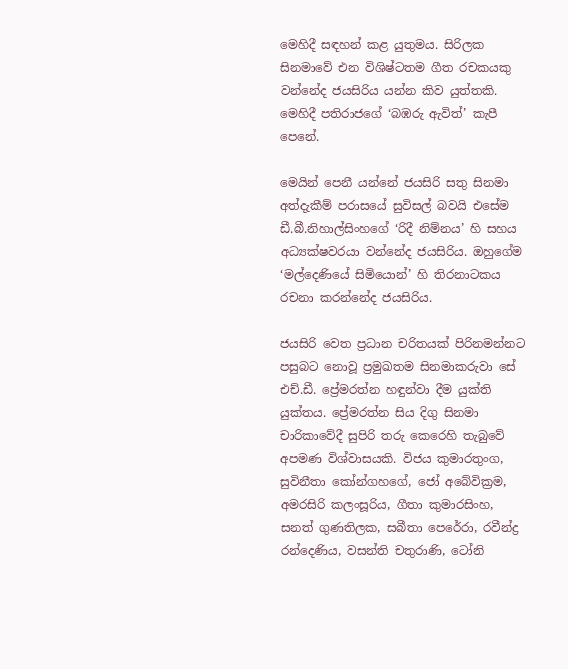මෙහිදී සඳහන් කළ යුතුමය. සිරිලක සිනමාවේ එන විශිෂ්ටතම ගීත රචකයකු වන්නේද ජයසිරිය යන්න කිව යුත්තකි. මෙහිදී පතිරාජගේ ‘බඹරු ඇවිත්’ කැපී පෙනේ.

මෙයින් පෙනී යන්නේ ජයසිරි සතු සිනමා අත්දැකීම් පරාසයේ සුවිසල් බවයි එසේම ඩී.බී.නිහාල්සිංහගේ ‘රිදී නිම්නය’ හි සහය අධ්‍යක්ෂවරයා වන්නේද ජයසිරිය. ඔහුගේම ‘මල්දෙණියේ සිමියොන්’ හි තිරනාටකය රචනා කරන්නේද ජයසිරිය.

ජයසිරි වෙත ප්‍රධාන චරිතයක් පිරිනමන්නට පසුබට නොවූ ප්‍රමුඛතම සිනමාකරුවා සේ එච්.ඩී. ප්‍රේමරත්න හඳුන්වා දීම යුක්ති යුක්තය. ප්‍රේමරත්න සිය දිගු සිනමා චාරිකාවේදී සුපිරි තරු කෙරෙහි තැබුවේ අපමණ විශ්වාසයකි. විජය කුමාරතුංග, සුවිනීතා කෝන්ගහගේ, ජෝ අබේවික්‍රම, අමරසිරි කලංසූරිය, ගීතා කුමාරසිංහ, සනත් ගුණතිලක, සබීතා පෙරේරා, රවීන්ද්‍ර රන්දෙණිය, වසන්ති චතුරාණි, ටෝනි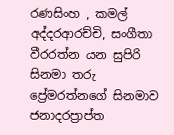රණසිංහ , කමල් අද්දරආරච්චි, සංගීතා වීරරත්න යන සුපිරි සිනමා තරු ප්‍රේමරත්නගේ සිනමාව ජනාදරප්‍රාප්ත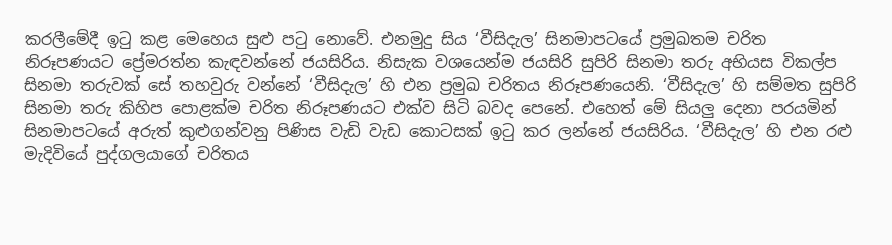කරලීමේදී ඉටු කළ මෙහෙය සුළු පටු නොවේ. එනමුදු සිය ‘වීසිදැල’ සිනමාපටයේ ප්‍රමුඛතම චරිත නිරූපණයට ප්‍රේමරත්න කැඳවන්නේ ජයසිරිය. නිසැක වශයෙන්ම ජයසිරි සුපිරි සිනමා තරු අභියස විකල්ප සිනමා තරුවක් සේ තහවුරු වන්නේ ‘වීසිදැල’ හි එන ප්‍රමුඛ චරිතය නිරූපණයෙනි. ‘වීසිදැල’ හි සම්මත සුපිරි සිනමා තරු කිහිප පොළක්ම චරිත නිරූපණයට එක්ව සිටි බවද පෙනේ. එහෙත් මේ සියලු දෙනා පරයමින් සිනමාපටයේ අරුත් කුළුගන්වනු පිණිස වැඩි වැඩ කොටසක් ඉටු කර ලන්නේ ජයසිරිය. ‘වීසිදැල’ හි එන රළු මැදිවියේ පුද්ගලයාගේ චරිතය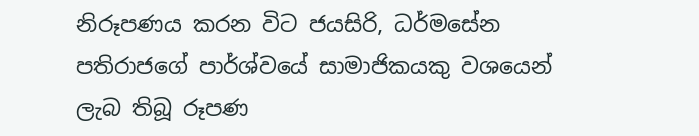නිරූපණය කරන විට ජයසිරි, ධර්මසේන පතිරාජගේ පාර්ශ්වයේ සාමාජිකයකු වශයෙන් ලැබ තිබූ රූපණ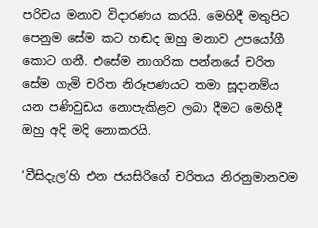පරිචය මනාව විදාරණය කරයි. මෙහිදී මතුපිට පෙනුම සේම කට හඬද ඔහු මනාව උපයෝගී කොට ගනී. එසේම නාගරික පන්නයේ චරිත සේම ගැමි චරිත නිරූපණයට තමා සූදානම්ය යන පණිවුඩය නොපැකිළව ලබා දීමට මෙහිදී ඔහු අදි මදි නොකරයි.

‘වීසිදැල’හි එන ජයසිරිගේ චරිතය නිරනුමානවම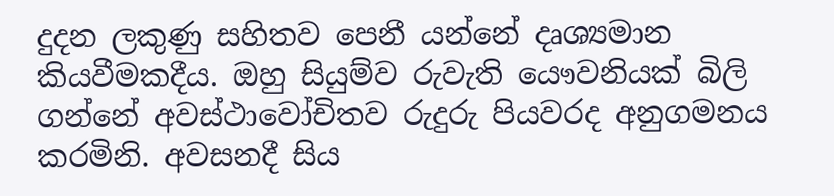දුදන ලකුණු සහිතව පෙනී යන්නේ දෘශ්‍යමාන කියවීමකදීය. ඔහු සියුම්ව රුවැති යෞවනියක් බිලි ගන්නේ අවස්ථාවෝචිතව රුදුරු පියවරද අනුගමනය කරමිනි. අවසනදී සිය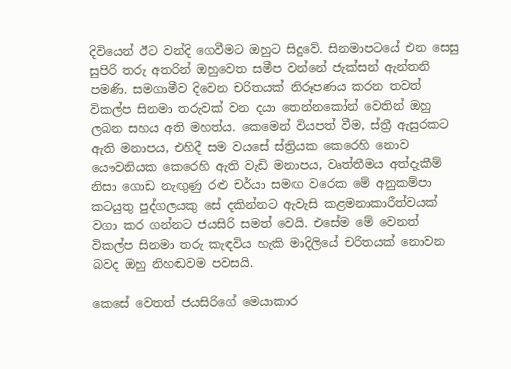දිවියෙන් ඊට වන්දි ගෙවීමට ඔහුට සිදුවේ. සිනමාපටයේ එන සෙසු සුපිරි තරු අතරින් ඔහුවෙත සමීප වන්නේ ජැක්සන් ඇන්තනි පමණි. සමගාමීව දිවෙන චරිතයක් නිරූපණය කරන තවත් විකල්ප සිනමා තරුවක් වන දයා තෙන්නකෝන් වෙතින් ඔහු ලබන සහය අති මහත්ය. කෙමෙන් වියපත් වීම, ස්ත්‍රී ඇසුරකට ඇති මනාපය, එහිදී සම වයසේ ස්ත්‍රියක කෙරෙහි නොව යෞවනියක කෙරෙහි ඇති වැඩි මනාපය, වෘත්තීමය අත්දැකීම් නිසා ගොඩ නැඟුණු රළු චර්යා සමඟ වරෙක මේ අනුකම්පා කටයුතු පුද්ගලයකු සේ දකින්නට ඇවැසි කළමනාකාරීත්වයක් වගා කර ගන්නට ජයසිරි සමත් වෙයි. එසේම මේ වෙනත් විකල්ප සිනමා තරු කැඳවිය හැකි මාදිලියේ චරිතයක් නොවන බවද ඔහු නිහඬවම පවසයි.

කෙසේ වෙතත් ජයසිරිගේ මෙයාකාර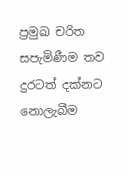ප්‍රමුඛ චරිත සපැමිණීම තව දුරටත් දක්නට නොලැබීම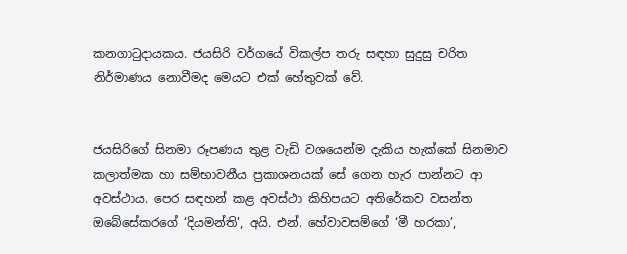කනගාටුදායකය. ජයසිරි වර්ගයේ විකල්ප තරු සඳහා සුදුසු චරිත නිර්මාණය නොවීමද මෙයට එක් හේතුවක් වේ.


ජයසිරිගේ සිනමා රූපණය තුළ වැඩි වශයෙන්ම දැකිය හැක්කේ සිනමාව කලාත්මක හා සම්භාවනීය ප්‍රකාශනයක් සේ ගෙන හැර පාන්නට ආ අවස්ථාය. පෙර සඳහන් කළ අවස්ථා කිහිපයට අතිරේකව වසන්ත ඔබේසේකරගේ ‘දියමන්ති’, අයි. එන්. හේවාවසම්ගේ ‘මී හරකා’,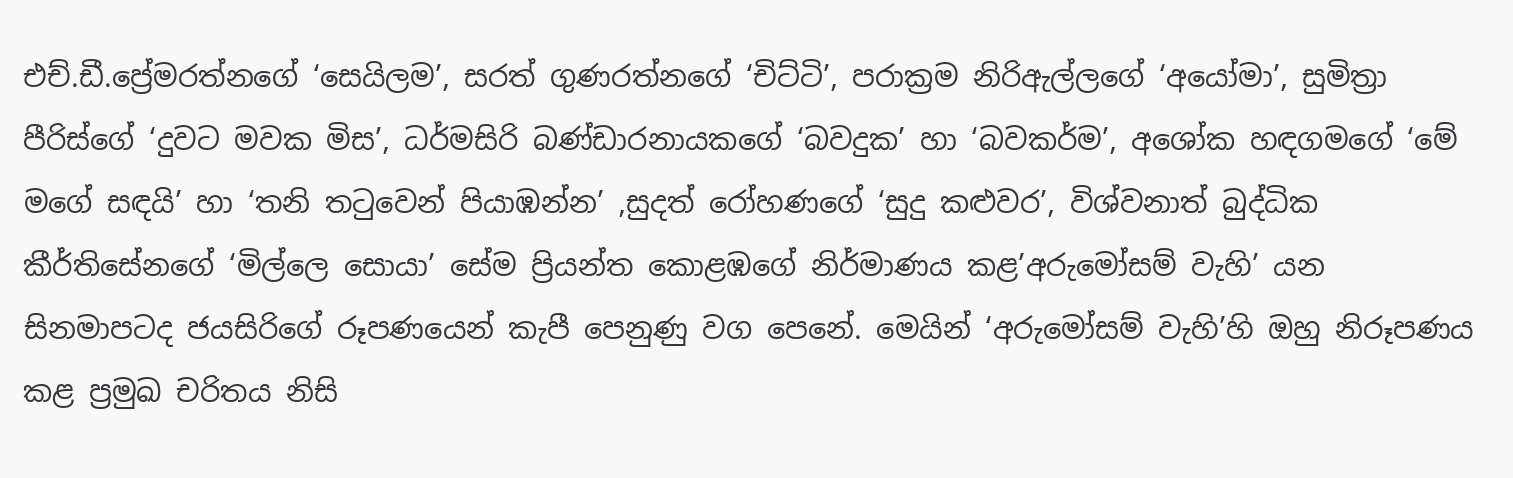එච්.ඩී.ප්‍රේමරත්නගේ ‘සෙයිලම’, සරත් ගුණරත්නගේ ‘චිට්ටි’, පරාක්‍රම නිරිඇල්ලගේ ‘අයෝමා’, සුමිත්‍රා පීරිස්ගේ ‘දුවට මවක මිස’, ධර්මසිරි බණ්ඩාරනායකගේ ‘බවදුක’ හා ‘බවකර්ම’, අශෝක හඳගමගේ ‘මේ මගේ සඳයි’ හා ‘තනි තටුවෙන් පියාඹන්න’ ,සුදත් රෝහණගේ ‘සුදු කළුවර’, විශ්වනාත් බුද්ධික කීර්තිසේනගේ ‘මිල්ලෙ සොයා’ සේම ප්‍රියන්ත කොළඹගේ නිර්මාණය කළ’අරුමෝසම් වැහි’ යන සිනමාපටද ජයසිරිගේ රූපණයෙන් කැපී පෙනුණු වග පෙනේ. මෙයින් ‘අරුමෝසම් වැහි’හි ඔහු නිරූපණය කළ ප්‍රමුඛ චරිතය නිසි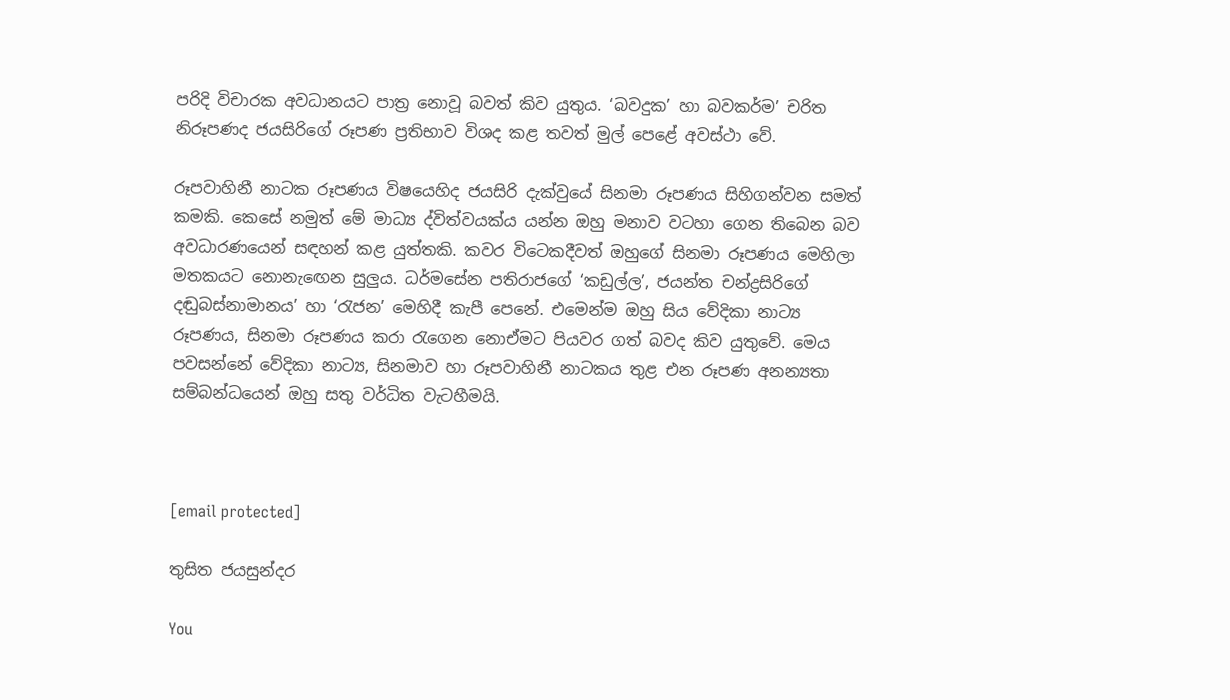පරිදි විචාරක අවධානයට පාත්‍ර නොවූ බවත් කිව යුතුය. ‘බවදුක’ හා බවකර්ම’ චරිත නිරූපණද ජයසිරිගේ රූපණ ප්‍රතිභාව විශද කළ තවත් මුල් පෙළේ අවස්ථා වේ.

රූපවාහිනී නාටක රූපණය විෂයෙහිද ජයසිරි දැක්වුයේ සිනමා රූපණය සිහිගන්වන සමත් කමකි. කෙසේ නමුත් මේ මාධ්‍ය ද්විත්වයක්ය යන්න ඔහු මනාව වටහා ගෙන තිබෙන බව අවධාරණයෙන් සඳහන් කළ යුත්තකි. කවර විටෙකදීවත් ඔහුගේ සිනමා රූපණය මෙහිලා මතකයට නොනැඟෙන සුලුය. ධර්මසේන පතිරාජගේ ‘කඩුල්ල’, ජයන්ත චන්ද්‍රසිරිගේ දඬුබස්නාමානය’ හා ‘රැජන’ මෙහිදී කැපී පෙනේ. එමෙන්ම ඔහු සිය වේදිකා නාට්‍ය රූපණය, සිනමා රූපණය කරා රැගෙන නොඒමට පියවර ගත් බවද කිව යුතුවේ. මෙය පවසන්නේ වේදිකා නාට්‍ය, සිනමාව හා රූපවාහිනී නාටකය තුළ එන රූපණ අනන්‍යතා සම්බන්ධයෙන් ඔහු සතු වර්ධිත වැටහීමයි.



[email protected]

තුසිත ජයසුන්දර

You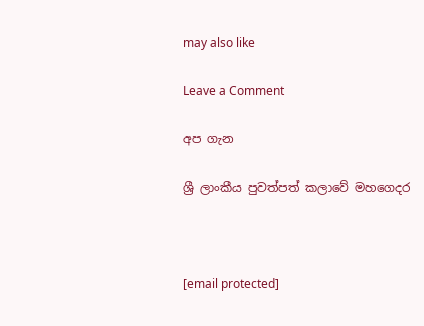may also like

Leave a Comment

අප ගැන

ශ්‍රී ලාංකීය පුවත්පත් කලාවේ මහගෙදර



[email protected]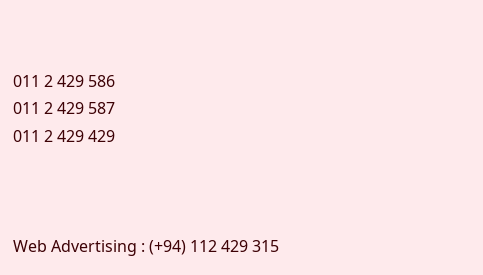011 2 429 586
011 2 429 587
011 2 429 429



Web Advertising : (+94) 112 429 315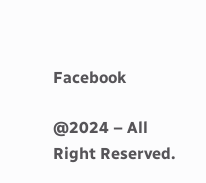Facebook

@2024 – All Right Reserved.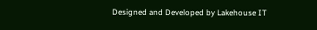Designed and Developed by Lakehouse IT